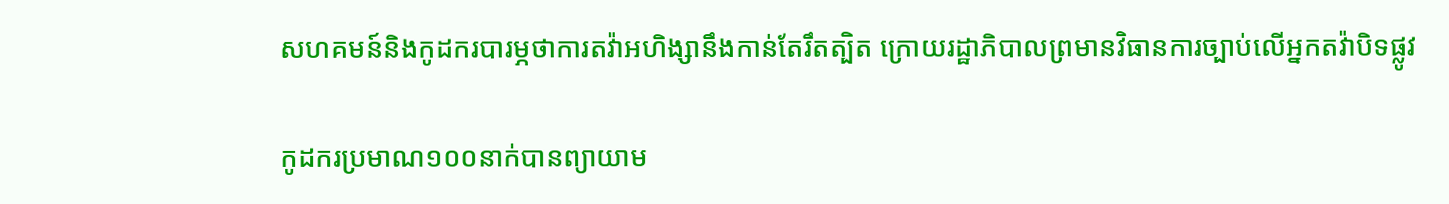សហគមន៍និងកូដករបារម្ភថាការតវ៉ាអហិង្សានឹងកាន់តែរឹតត្បិត ក្រោយរដ្ឋាភិបាលព្រមានវិធានការច្បាប់លើអ្នកតវ៉ាបិទផ្លូវ

កូដករប្រមាណ១០០នាក់បានព្យាយាម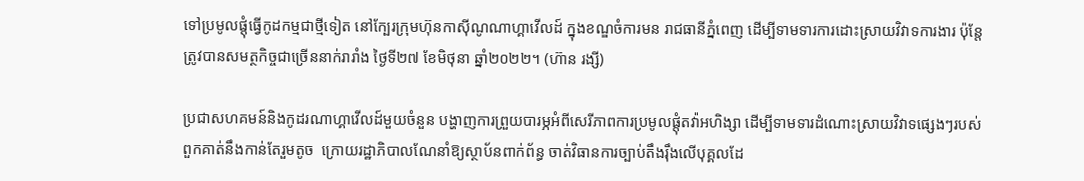ទៅប្រមូលផ្ដុំធ្វើកូដកម្មជាថ្មីទៀត នៅក្បែរក្រុមហ៊ុនកាស៊ីណូណាហ្គាវើលដ៍ ក្នុងខណ្ឌចំការមន រាជធានីភ្នំពេញ ដើម្បីទាមទារការដោះស្រាយវិវាទការងារ ប៉ុន្តែត្រូវបានសមត្ថកិច្ចជាច្រើននាក់រារាំង ថ្ងៃទី២៧ ខែមិថុនា ឆ្នាំ២០២២។ (ហ៊ាន រង្សី)

ប្រជាសហគមន៍និងកូដរណាហ្គាវើលដ៍មួយចំនួន បង្ហាញការព្រួយបារម្ភអំពីសេរីភាពការប្រមូលផ្តុំតវ៉ាអហិង្សា ដើម្បីទាមទារដំណោះស្រាយវិវាទផ្សេងៗរបស់ពួកគាត់នឹងកាន់តែរួមតូច  ក្រោយរដ្ឋាភិបាលណែនាំឱ្យស្ថាប័នពាក់ព័ន្ធ ចាត់វិធានការច្បាប់តឹងរ៉ឹងលើបុគ្គលដែ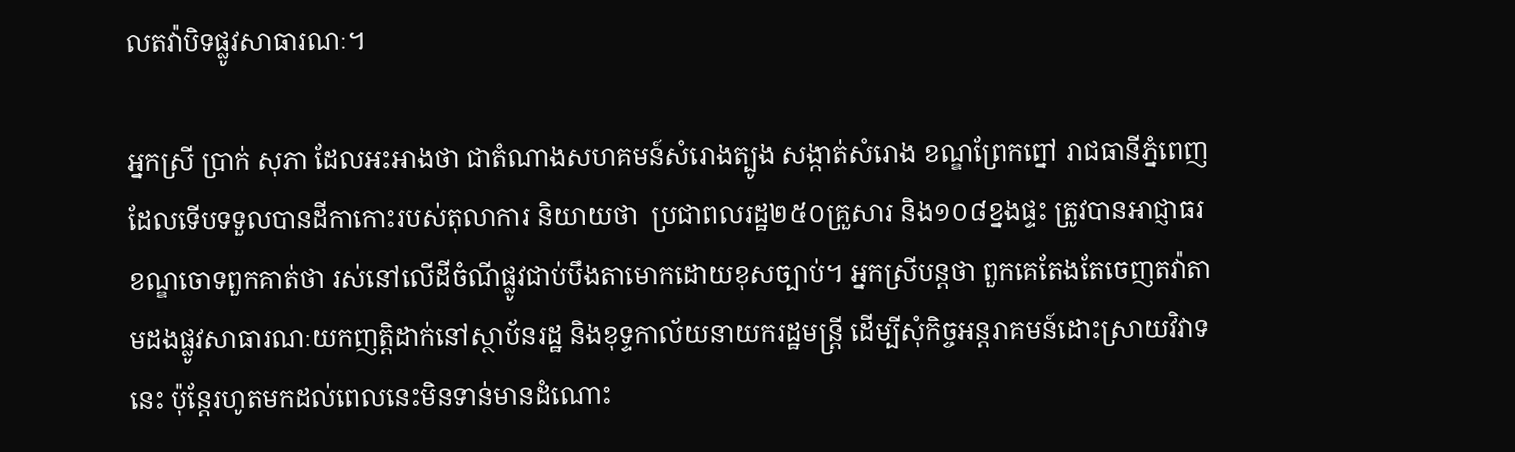លតវ៉ាបិទផ្លូវសាធារណៈ។

អ្នកស្រី ប្រាក់ សុភា ដែលអះអាងថា ជាតំណាងសហគមន៍សំរោងត្បូង សង្កាត់សំរោង ខណ្ឌព្រែកព្នៅ រាជធានីភ្នំពេញ ដែលទើបទទួលបានដីកាកោះរបស់តុលាការ និយាយថា  ប្រជាពលរដ្ឋ២៥០គ្រួសារ និង១០៨ខ្នងផ្ទះ ត្រូវបានអាជ្ញាធរខណ្ឌចោទពួកគាត់ថា រស់នៅលើដីចំណីផ្លូវជាប់បឹងតាមោកដោយខុសច្បាប់។ អ្នកស្រីបន្តថា ពួកគេតែងតែចេញតវ៉ាតាមដងផ្លូវសាធារណៈយកញត្តិដាក់នៅស្ថាប័នរដ្ឋ និងខុទ្ទកាល័យនាយករដ្ឋមន្ត្រី ដើម្បីសុំកិច្ចអន្តរាគមន៍ដោះស្រាយវិវាទនេះ ប៉ុន្តែរហូតមកដល់ពេលនេះមិនទាន់មានដំណោះ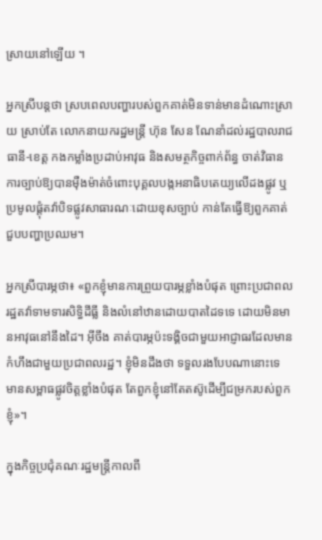ស្រាយនៅឡើយ ។

អ្នកស្រីបន្តថា ស្របពេលបញ្ហារបស់ពួកគាត់មិនទាន់មានដំណោះស្រាយ ស្រាប់តែ លោកនាយករដ្ឋមន្ត្រី ហ៊ុន សែន ណែនាំដល់រដ្ឋបាលរាជធានី-ខេត្ត កងកម្លាំងប្រដាប់អាវុធ និងសមត្ថកិច្ចពាក់ព័ន្ធ ចាត់វិធានការច្បាប់ឱ្យបានម៉ឺងម៉ាត់ចំពោះបុគ្គលបង្កអនាធិបតេយ្យលើដងផ្លូវ ឬប្រមូលផ្តុំតវ៉ាបិទផ្លូវសាធារណៈដោយខុសច្បាប់ កាន់តែធ្វើឱ្យពួកគាត់ជួបបញ្ហាប្រឈម។

អ្នកស្រីបារម្ភថា៖ «ពួកខ្ញុំមានការព្រួយបារម្ភខ្លាំងបំផុត ព្រោះប្រជាពលរដ្ឋតវ៉ាទាមទារសិទ្ធិដីធ្លី និងលំនៅឋានដោយបាតដៃទទេ ដោយមិនមានអាវុធនៅនឹងដៃ។ អ៊ីចឹង គាត់បារម្ភប៉ះទង្គិចជាមួយអាជ្ញាធរដែលមានកំហឹងជាមួយប្រជាពលរដ្ឋ។ ខ្ញុំមិនដឹងថា ទទួលរងបែបណានោះទេ មានសម្ពាធផ្លូវចិត្តខ្លាំងបំផុត តែពួកខ្ញុំនៅតែតស៊ូដើម្បីជម្រករបស់ពួកខ្ញុំ»។

ក្នុងកិច្ចប្រជុំគណៈរដ្ឋមន្ត្រីកាលពី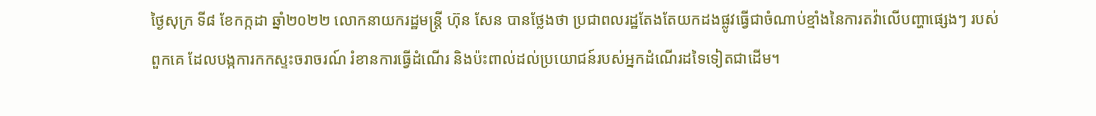ថ្ងៃសុក្រ ទី៨ ខែកក្កដា ឆ្នាំ២០២២ លោកនាយករដ្ឋមន្ត្រី ហ៊ុន សែន បានថ្លែងថា ប្រជាពលរដ្ឋតែងតែយកដងផ្លូវធ្វើជាចំណាប់ខ្មាំងនៃការតវ៉ាលើបញ្ហាផ្សេងៗ របស់ពួកគេ ដែលបង្កការកកស្ទះចរាចរណ៍ រំខានការធ្វើដំណើរ និងប៉ះពាល់ដល់ប្រយោជន៍របស់អ្នកដំណើរដទៃទៀតជាដើម។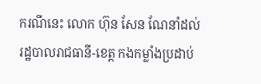ករណីនេះ លោក ហ៊ុន សែន ណែនាំដល់រដ្ឋបាលរាជធានី-ខេត្ត កងកម្លាំងប្រដាប់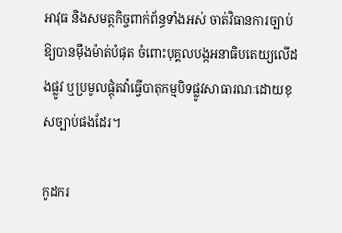អាវុធ និងសមត្ថកិច្ចពាក់ព័ន្ធទាំងអស់ ចាត់វិធានការច្បាប់ឱ្យបានម៉ឹងម៉ាត់បំផុត ចំពោះបុគ្គលបង្កអនាធិបតេយ្យលើដងផ្លូវ ឬប្រមូលផ្តុំតវ៉ាធ្វើបាតុកម្មបិទផ្លូវសាធារណៈដោយខុសច្បាប់ផងដែរ។

កូដករ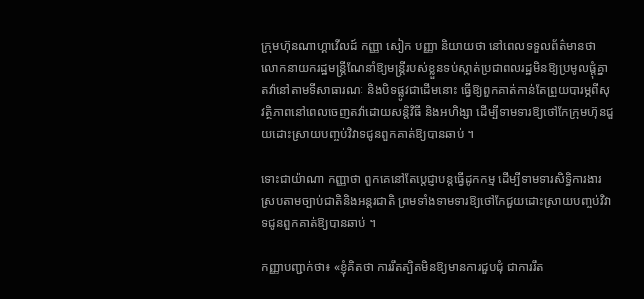ក្រុមហ៊ុនណាហ្គាវើលដ៍ កញ្ញា សៀក បញ្ញា និយាយថា នៅពេលទទួលព័ត៌មានថា លោកនាយករដ្ឋមន្ត្រីណែនាំឱ្យមន្ត្រីរបស់ខ្លួនទប់ស្កាត់ប្រជាពលរដ្ឋមិនឱ្យប្រមូលផ្តុំគ្នាតវ៉ានៅតាមទីសាធារណៈ និងបិទផ្លូវជាដើមនោះ ធ្វើឱ្យពួកគាត់កាន់តែព្រួយបារម្ភពីសុវត្ថិភាពនៅពេលចេញតវ៉ាដោយសន្តិវិធី និងអហិង្សា ដើម្បីទាមទារឱ្យថៅកែក្រុមហ៊ុនជួយដោះស្រាយបញ្ចប់វិវាទជូនពួកគាត់ឱ្យបានឆាប់ ។

ទោះជាយ៉ាណា កញ្ញាថា ពួកគេនៅតែប្តេជ្ញាបន្តធ្វើដូកកម្ម ដើម្បីទាមទារសិទ្ធិការងារស្របតាមច្បាប់ជាតិនិងអន្តរជាតិ ព្រមទាំងទាមទារឱ្យថៅកែជួយដោះស្រាយបញ្ចប់វិវាទជូនពួកគាត់ឱ្យបានឆាប់ ។

កញ្ញាបញ្ជាក់ថា៖ «ខ្ញុំគិតថា ការរឹតត្បិតមិនឱ្យមានការជួបជុំ ជាការរឹត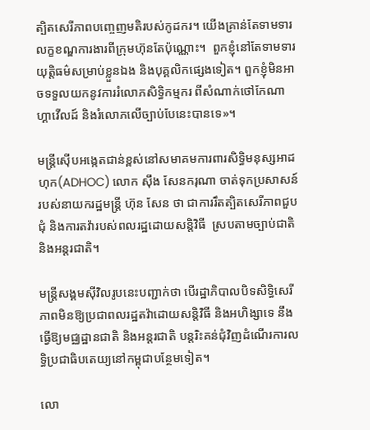ត្បិតសេរីភាពបញ្ចេញមតិរបស់កូដករ។ យើងគ្រាន់តែទាមទារលក្ខខណ្ឌការងារពីក្រុមហ៊ុនតែប៉ុណ្ណោះ។  ពួកខ្ញុំនៅតែទាមទារយុត្តិធម៌សម្រាប់ខ្លួនឯង និងបុគ្គលិកផ្សេងទៀត។ ពួកខ្ញុំមិនអាចទទួលយកនូវការរំលោភសិទ្ធិកម្មករ ពីសំណាក់ថៅកែណាហ្គាវើលដ៍ និងរំលោភលើច្បាប់បែនេះបានទេ»។

មន្ត្រីស៊ើបអង្កេតជាន់ខ្ពស់នៅសមាគមការពារសិទ្ធិមនុស្សអាដហុក(ADHOC) លោក ស៊ឹង សែនករុណា ចាត់ទុកប្រសាសន៍របស់នាយករដ្ឋមន្ត្រី ហ៊ុន សែន ថា ជាការរឹតត្បិតសេរីភាពជួបជុំ និងការតវ៉ារបស់ពលរដ្ឋដោយសន្តិវិធី  ស្របតាមច្បាប់ជាតិ និងអន្តរជាតិ។

មន្ត្រីសង្គមស៊ីវិលរូបនេះបញ្ជាក់ថា បើរដ្ឋាភិបាលបិទសិទ្ធិសេរីភាពមិនឱ្យប្រជាពលរដ្ឋតវ៉ាដោយសន្តិវិធី និងអហិង្សាទេ នឹងធ្វើឱ្យមជ្ឈដ្ឋានជាតិ និងអន្តរជាតិ បន្តរិះគន់ជុំវិញដំណើរការលទ្ធិប្រជាធិបតេយ្យនៅកម្ពុជាបន្ថែមទៀត។

លោ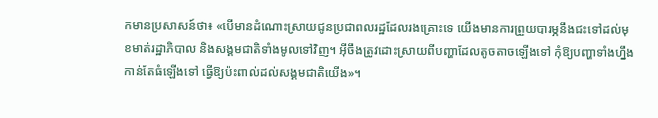កមានប្រសាសន៍ថា៖ «បើមានដំណោះស្រាយជូនប្រជាពលរដ្ឋដែលរងគ្រោះទេ យើងមានការព្រួយបារម្ភនឹងជះទៅដល់មុខមាត់រដ្ឋាភិបាល និងសង្គមជាតិទាំងមូលទៅវិញ។ អ៊ីចឹងត្រូវដោះស្រាយពីបញ្ហាដែលតូចតាចឡើងទៅ កុំឱ្យបញ្ហាទាំងហ្នឹងកាន់តែធំឡើងទៅ ធ្វើឱ្យប៉ះពាល់ដល់សង្គមជាតិយើង»។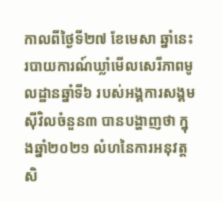កាលពីថ្ងៃទី២៧ ខែមេសា ឆ្នាំនេះ របាយការណ៍ឃ្លាំមើលសេរីភាពមូលដ្ឋានឆ្នាំទី៦ របស់អង្គការសង្គមស៊ីវិលចំនួន៣ បានបង្ហាញថា ក្នុងឆ្នាំ២០២១ លំហនៃការអនុវត្តសិ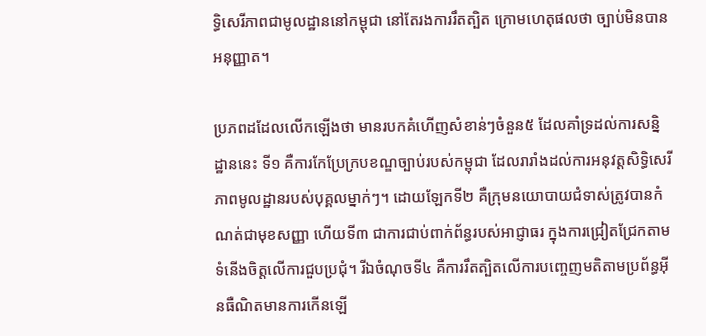ទ្ធិសេរីភាពជាមូលដ្ឋាននៅកម្ពុជា នៅតែរងការរឹតត្បិត ក្រោមហេតុផលថា ច្បាប់មិនបានអនុញ្ញាត។

ប្រភពដដែលលើកឡើងថា មានរបកគំហើញសំខាន់ៗចំនួន៥ ដែលគាំទ្រដល់ការសន្និដ្ឋាននេះ ទី១ គឺការកែប្រែក្របខណ្ឌច្បាប់របស់កម្ពុជា ដែលរារាំងដល់ការអនុវត្តសិទ្ធិសេរីភាពមូលដ្ឋានរបស់បុគ្គលម្នាក់ៗ។ ដោយឡែកទី២ គឺក្រុមនយោបាយជំទាស់ត្រូវបានកំណត់ជាមុខសញ្ញា ហើយទី៣ ជាការជាប់ពាក់ព័ន្ធរបស់អាជ្ញាធរ ក្នុងការជ្រៀតជ្រែកតាមទំនើងចិត្តលើការជួបប្រជុំ។ រីឯចំណុចទី៤ គឺការរឹតត្បិតលើការបញ្ចេញមតិតាមប្រព័ន្ធអ៊ីនធឺណិតមានការកើនឡើ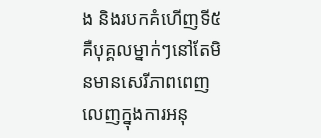ង និងរបកគំហើញទី៥ គឺបុគ្គលម្នាក់ៗនៅតែមិនមានសេរីភាពពេញលេញក្នុងការអនុ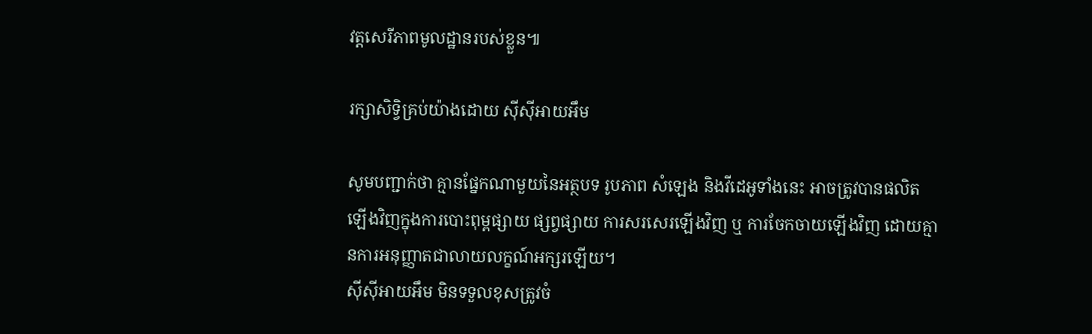វត្តសេរីភាពមូលដ្ឋានរបស់ខ្លួន៕

រក្សាសិទ្វិគ្រប់យ៉ាងដោយ ស៊ីស៊ីអាយអឹម

សូមបញ្ជាក់ថា គ្មានផ្នែកណាមួយនៃអត្ថបទ រូបភាព សំឡេង និងវីដេអូទាំងនេះ អាចត្រូវបានផលិតឡើងវិញក្នុងការបោះពុម្ពផ្សាយ ផ្សព្វផ្សាយ ការសរសេរឡើងវិញ ឬ ការចែកចាយឡើងវិញ ដោយគ្មានការអនុញ្ញាតជាលាយលក្ខណ៍អក្សរឡើយ។
ស៊ីស៊ីអាយអឹម មិនទទួលខុសត្រូវចំ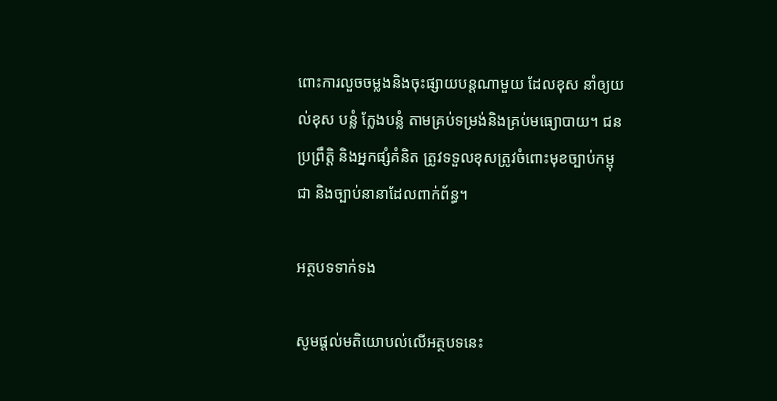ពោះការលួចចម្លងនិងចុះផ្សាយបន្តណាមួយ ដែលខុស នាំឲ្យយល់ខុស បន្លំ ក្លែងបន្លំ តាមគ្រប់ទម្រង់និងគ្រប់មធ្យោបាយ។ ជនប្រព្រឹត្តិ និងអ្នកផ្សំគំនិត ត្រូវទទួលខុសត្រូវចំពោះមុខច្បាប់កម្ពុជា និងច្បាប់នានាដែលពាក់ព័ន្ធ។

អត្ថបទទាក់ទង

សូមផ្ដល់មតិយោបល់លើអត្ថបទនេះ